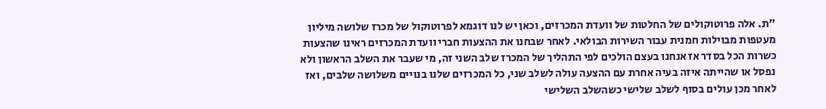"ת. אלה פרוטוקולים של החלטות של וועדת המכרזים, וכאן יש לנו דוגמא לפרוטוקול של מכרז שלושה מיליון מעטפות מבוילות חמנית עבור השירות הבולאי. לאחר שבחנו את ההצעות חברי וועדת המכרזים ראינו שהצעות כשרות הכל בסדר אז אנחנו בעצם הולכים לפי התהליך של המכרז שלב השני זה, מי שעבר את השלב הראשון ולא נפסל או שהייתה איזה בעיה אחרת עם ההצעה עולה לשלב שני, כל המכרזים שלנו בנויים משלושה שלבים, ואז לאחר מכן עולים בסוף לשלב שלישי כשהשלב השלישי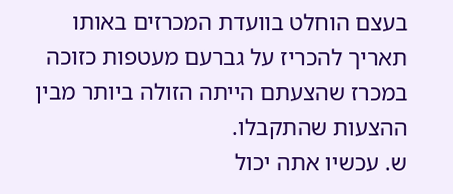בעצם הוחלט בוועדת המכרזים באותו תאריך להכריז על גברעם מעטפות כזוכה במכרז שהצעתם הייתה הזולה ביותר מבין ההצעות שהתקבלו.
ש. עכשיו אתה יכול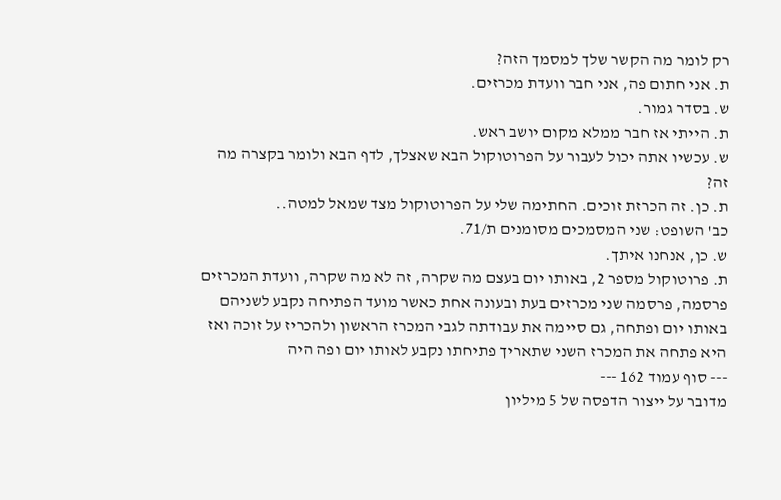רק לומר מה הקשר שלך למסמך הזה?
ת. אני חתום פה, אני חבר וועדת מכרזים.
ש. בסדר גמור.
ת. הייתי אז חבר ממלא מקום יושב ראש.
ש. עכשיו אתה יכול לעבור על הפרוטוקול הבא שאצלך, לדף הבא ולומר בקצרה מה זה?
ת. כן. זה הכרזת זוכים. החתימה שלי על הפרוטוקול מצד שמאל למטה..
כב' השופט: שני המסמכים מסומנים ת/71.
ש. כן, אנחנו איתך.
ת. פרוטוקול מספר 2, באותו יום בעצם מה שקרה, זה לא מה שקרה, וועדת המכרזים פרסמה, פרסמה שני מכרזים בעת ובעונה אחת כאשר מועד הפתיחה נקבע לשניהם באותו יום ופתחה, גם סיימה את עבודתה לגבי המכרז הראשון ולהכריז על זוכה ואז היא פתחה את המכרז השני שתאריך פתיחתו נקבע לאותו יום ופה היה
--- סוף עמוד 162 ---
מדובר על ייצור הדפסה של 5 מיליון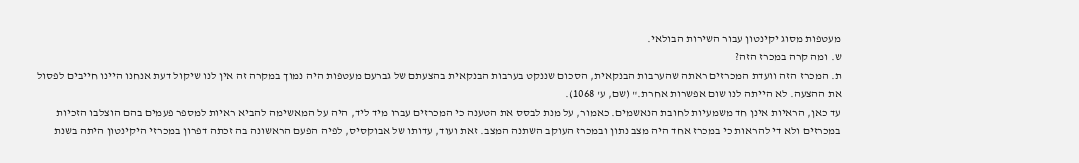מעטפות מסוג יקינטון עבור השירות הבולאי.
ש. ומה קרה במכרז הזה?
ת. המכרז הזה וועדת המכרזים ראתה שהערבות הבנקאית, הסכום שננקט בערבות הבנקאית בהצעתם של גברעם מעטפות היה נמוך במקרה זה אין לנו שיקול דעת אנחנו היינו חייבים לפסול את ההצעה. לא הייתה לנו שום אפשרות אחרת." (שם, ע' 1068).
עד כאן, הראיות אינן חד משמעיות לחובת הנאשמים. כאמור, על מנת לבסס את הטענה כי המכרזים עברו מיד ליד, היה על המאשימה להביא ראיות למספר פעמים בהם הוצלבו הזכיות במכרזים ולא די להראות כי במכרז אחד היה מצב נתון ובמכרז העוקב השתנה המצב. זאת ועוד, עדותו של אבוקסיס, לפיה הפעם הראשונה בה זכתה דפרון במכרזי היקינטון היתה בשנת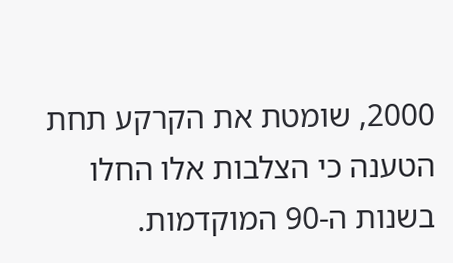2000, שומטת את הקרקע תחת הטענה כי הצלבות אלו החלו בשנות ה-90 המוקדמות.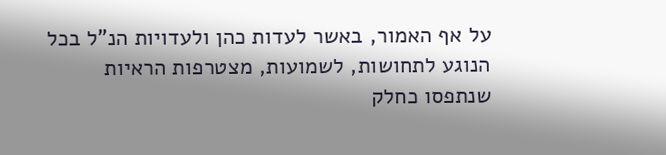על אף האמור, באשר לעדות כהן ולעדויות הנ"ל בכל הנוגע לתחושות, לשמועות, מצטרפות הראיות שנתפסו כחלק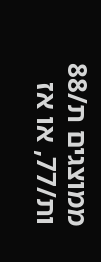ממוצגים ת/88 ות/77, או אז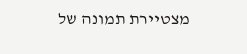מצטיירת תמונה של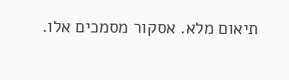תיאום מלא. אסקור מסמכים אלו.